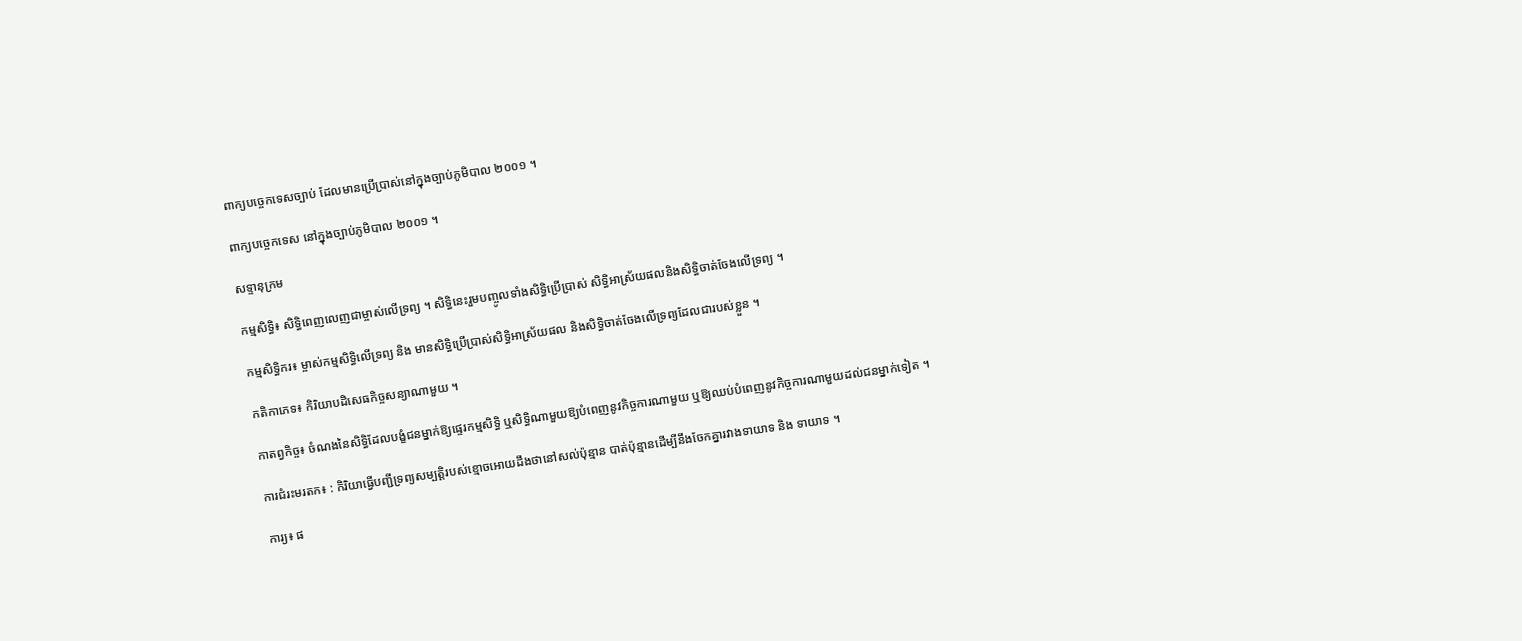ពាក្យបច្ចេកទេសច្បាប់ ដែលមានប្រើប្រាស់នៅក្នុងច្បាប់ភូមិបាល ២០០១ ។

ពាក្យបច្ចេកទេស នៅក្នុងច្បាប់ភូមិបាល ២០០១ ។

សទ្ទានុក្រម

កម្មសិទ្ធិ៖ សិទ្ធិពេញលេញជាម្ចាស់លើទ្រព្យ ។ សិទ្ធិនេះរួមបញ្ចូលទាំងសិទ្ធិប្រើប្រាស់ សិទ្ធិអាស្រ័យផលនិងសិទ្ធិចាត់ចែងលើទ្រព្យ ។

កម្មសិទ្ធិករ៖ ម្ចាស់កម្មសិទ្ធិលើទ្រព្យ និង មានសិទ្ធិប្រើប្រាស់សិទ្ធិអាស្រ័យផល និងសិទ្ធិចាត់ចែងលើទ្រព្យដែលជារបស់ខ្លួន ។

កតិកាភេទ៖ កិរិយាបដិសេធកិច្ចសន្យាណាមួយ ។

កាតព្វកិច្ច៖ ចំណងនៃសិទ្ធិដែលបង្ខំជនម្នាក់ឱ្យផ្ទេរកម្មសិទ្ធិ ឬសិទ្ធិណាមួយឱ្យបំពេញនូវកិច្ចការណាមួយ ឬឱ្យឈប់បំពេញនូវកិច្ចការណាមួយដល់ជនម្នាក់ទៀត ។

ការជំរះមរតក៖ : កិរិយាធ្វើបញ្ជីទ្រព្យសម្បត្តិរបស់ខ្មោចអោយដឹងថានៅសល់ប៉ុន្មាន បាត់ប៉ុន្មានដើម្បីនឹងចែកគ្នារវាងទាយាទ និង ទាយាទ ។

ការ្យ៖ ផ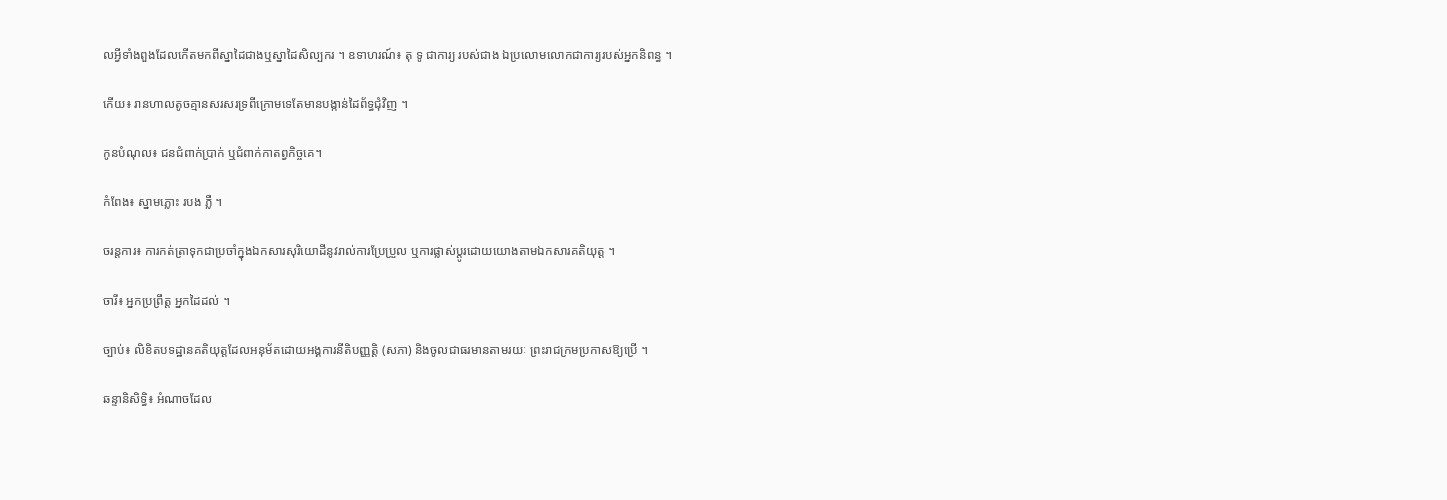លអ្វីទាំងពួងដែលកើតមកពីស្នាដៃជាងឬស្នាដៃសិល្បករ ។ ឧទាហរណ៍៖ តុ ទូ ជាការ្យ របស់ជាង ឯប្រលោមលោកជាការ្យរបស់អ្នកនិពន្ធ ។

កើយ៖ រានហាលតូចគ្មានសរសរទ្រពីក្រោមទេតែមានបង្កាន់ដៃព័ទ្ធជុំវិញ ។

កូនបំណុល៖ ជនជំពាក់ប្រាក់ ឬជំពាក់កាតព្វកិច្ចគេ។

កំពែង៖ ស្នាមភ្លោះ របង ភ្លឺ ។

ចរន្តការ៖ ការកត់ត្រាទុកជាប្រចាំក្នុងឯកសារសុរិយោដីនូវរាល់ការប្រែប្រួល ឬការផ្លាស់ប្តូរដោយយោងតាមឯកសារគតិយុត្ត ។

ចារី៖ អ្នកប្រព្រឹត្ត អ្នកដៃដល់ ។

ច្បាប់៖ លិខិតបទដ្ឋានគតិយុត្តដែលអនុម័តដោយអង្គការនីតិបញ្ញត្តិ (សភា) និងចូលជាធរមានតាមរយៈ ព្រះរាជក្រមប្រកាសឱ្យប្រើ ។

ឆន្ទានិសិទ្ធិ៖ អំណាចដែល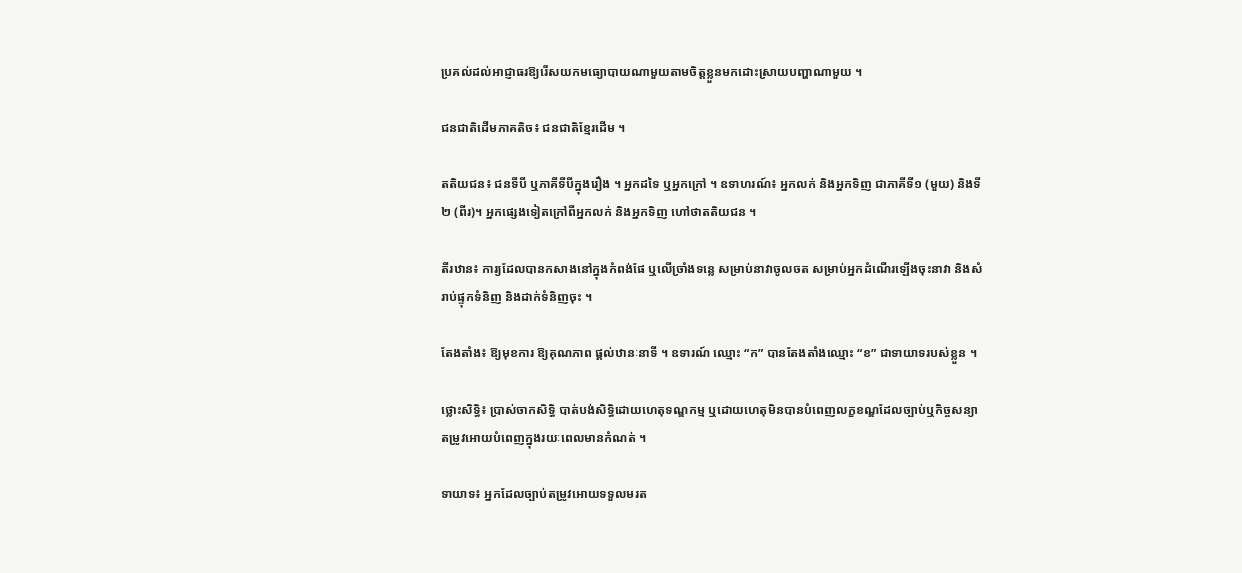ប្រគល់ដល់អាជ្ញាធរឱ្យរើសយកមធ្យោបាយណាមួយតាមចិត្តខ្លួនមកដោះស្រាយបញ្ហាណាមួយ ។

ជនជាតិដើមភាគតិច៖ ជនជាតិខ្មែរដើម ។

តតិយជន៖ ជនទីបី ឬភាគីទីបីក្នុងរឿង ។ អ្នកដទៃ ឬអ្នកក្រៅ ។ ឧទាហរណ៍៖ អ្នកលក់ និងអ្នកទិញ ជាភាគីទី១ (មួយ) និងទី២ (ពីរ)។ អ្នកផ្សេងទៀតក្រៅពីអ្នកលក់ និងអ្នកទិញ ហៅថាតតិយជន ។

តីរឋាន៖ ការ្យដែលបានកសាងនៅក្នុងកំពង់ផែ ឬលើច្រាំងទន្លេ សម្រាប់នាវាចូលចត សម្រាប់អ្នកដំណើរឡើងចុះនាវា និងសំរាប់ផ្ទុកទំនិញ និងដាក់ទំនិញចុះ ។

តែងតាំង៖ ឱ្យមុខការ ឱ្យគុណភាព ផ្ដល់ឋានៈនាទី ។ ឧទារណ៍ ឈ្មោះ “ក” បានតែងតាំងឈ្មោះ “ខ” ជាទាយាទរបស់ខ្លួន ។

ថ្លោះសិទ្ធិ៖ ប្រាស់ចាកសិទ្ធិ បាត់បង់សិទ្ធិដោយហេតុទណ្ឌកម្ម ឬដោយហេតុមិនបានបំពេញលក្ខខណ្ឌដែលច្បាប់ឬកិច្ចសន្យាតម្រូវអោយបំពេញក្នុងរយៈពេលមានកំណត់ ។

ទាយាទ៖ អ្នកដែលច្បាប់តម្រូវអោយទទួលមរត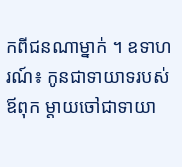កពីជនណាម្នាក់ ។ ឧទាហរណ៍៖ កូនជាទាយាទរបស់ឪពុក ម្តាយចៅជាទាយា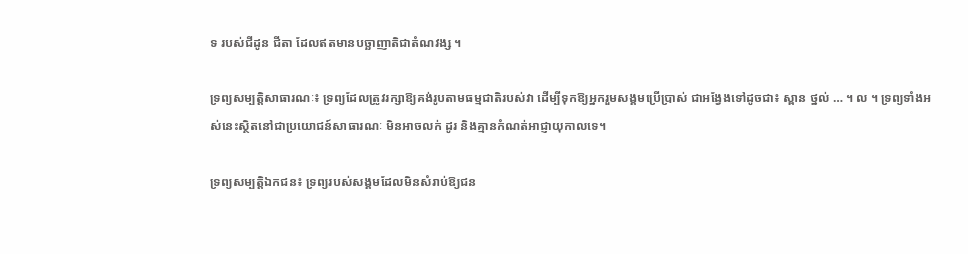ទ របស់ជីដូន ជីតា ដែលឥតមានបច្ឆាញាតិជាតំណវង្ស ។

ទ្រព្យសម្បត្តិសាធារណៈ៖ ទ្រព្យដែលត្រូវរក្សាឱ្យគង់រូបតាមធម្មជាតិរបស់វា ដើម្បីទុកឱ្យអ្នករួមសង្គមប្រើប្រាស់ ជាអង្វែងទៅដូចជា៖ ស្ពាន ថ្នល់ … ។ ល ។ ទ្រព្យទាំងអស់នេះស្ថិតនៅជាប្រយោជន៍សាធារណៈ មិនអាចលក់ ដូរ និងគ្មានកំណត់អាជ្ញាយុកាលទេ។

ទ្រព្យសម្បត្តិឯកជន៖ ទ្រព្យរបស់សង្គមដែលមិនសំរាប់ឱ្យជន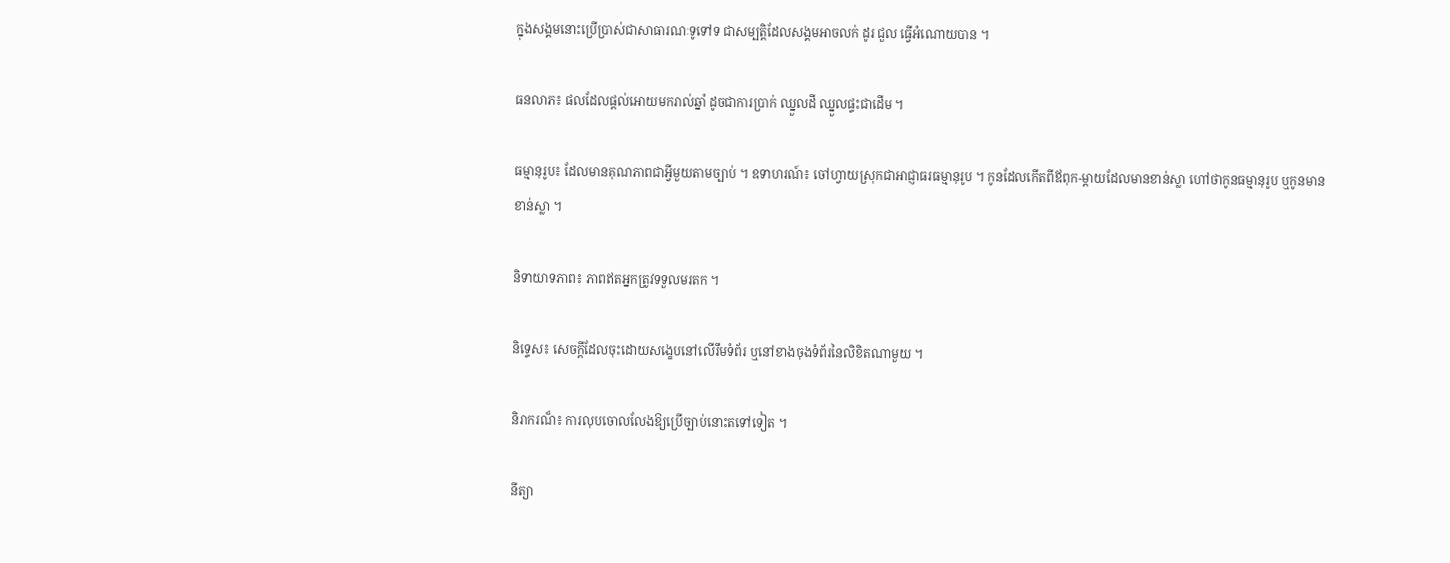ក្នុងសង្គមនោះប្រើប្រាស់ជាសាធារណៈទូទៅទ ជាសម្បត្តិដែលសង្គមអាចលក់ ដូរ ជួល ធ្វើអំណោយបាន ។

ធនលាភ៖ ផលដែលផ្តល់អោយមករាល់ឆ្នាំ ដូចជាការប្រាក់ ឈ្នួលដី ឈ្នួលផ្ទះជាដើម ។

ធម្មានុរូប៖ ដែលមានគុណភាពជាអ្វីមួយតាមច្បាប់ ។ ឧទាហរណ៍៖ ចៅហ្វាយស្រុកជាអាជ្ញាធរធម្មានុរូប ។ កូនដែលកើតពីឪពុក-ម្ដាយដែលមានខាន់ស្លា ហៅថាកូនធម្មានុរូប ឬកូនមានខាន់ស្លា ។

និទាយាទភាព៖ ភាពឥតអ្នកត្រូវទទួលមរតក ។

និទ្ទេស៖ សេចក្តីដែលចុះដោយសង្ខេបនៅលើរឹមទំព័រ ឬនៅខាងចុងទំព័រនៃលិខិតណាមួយ ។

និរាករណ៏៖ ការលុបចោលលែងឱ្យប្រើច្បាប់នោះតទៅទៀត ។

នីត្យា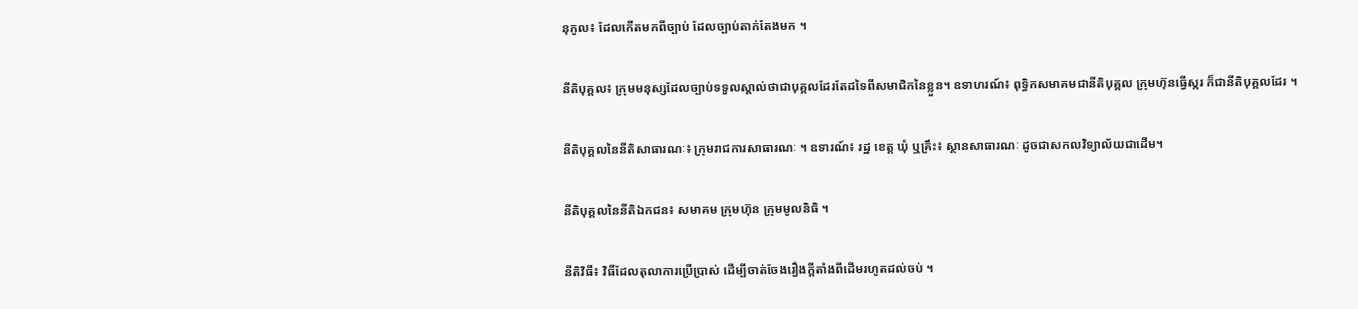នុកូល៖ ដែលកើតមកពីច្បាប់ ដែលច្បាប់តាក់តែងមក ។

នីតិបុគ្គល៖ ក្រុមមនុស្សដែលច្បាប់ទទួលស្គាល់ថាជាបុគ្គលដែរតែដទៃពីសមាជិកនៃខ្លួន។ ឧទាហរណ៍៖ ពុទ្ធិកសមាគមជានីតិបុគ្គល ក្រុមហ៊ុនធ្វើស្ករ ក៏ជានីតិបុគ្គលដែរ ។

នីតិបុគ្គលនៃនីតិសាធារណៈ៖ ក្រុមរាជការសាធារណៈ ។ ឧទារណ៍៖ រដ្ឋ ខេត្ត ឃុំ ឬគ្រឹះ៖ ស្ថានសាធារណៈ ដូចជាសកលវិទ្យាល័យជាដើម។

នីតិបុគ្គលនៃនីតិឯកជន៖ សមាគម ក្រុមហ៊ុន ក្រុមមូលនិធិ ។

នីតិវិធី៖ វិធីដែលតុលាការប្រើប្រាស់ ដើម្បីចាត់ចែងរឿងក្តីតាំងពីដើមរហូតដល់ចប់ ។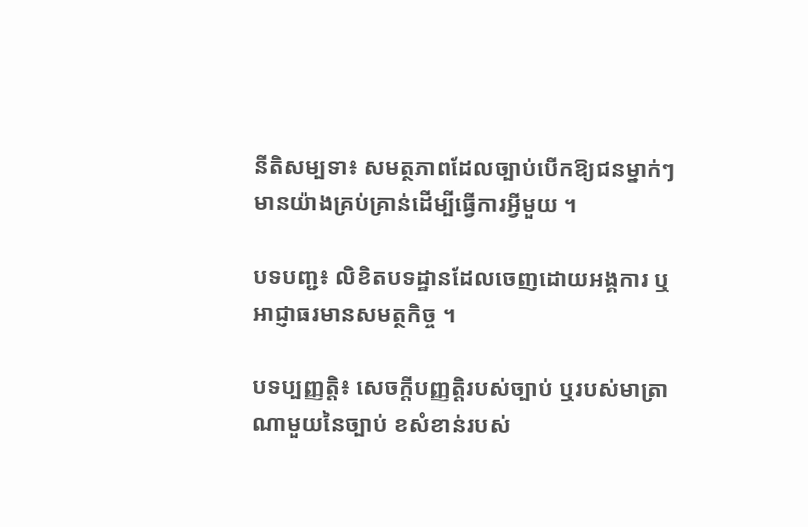នីតិសម្បទា៖ សមត្ថភាពដែលច្បាប់បើកឱ្យជនម្នាក់ៗមានយ៉ាងគ្រប់គ្រាន់ដើម្បីធ្វើការអ្វីមួយ ។

បទបញ្ជ៖ លិខិតបទដ្ឋានដែលចេញដោយអង្គការ ឬអាជ្ញាធរមានសមត្ថកិច្ច ។

បទប្បញ្ញត្តិ៖ សេចក្តីបញ្ញត្តិរបស់ច្បាប់ ឬរបស់មាត្រាណាមួយនៃច្បាប់ ខសំខាន់របស់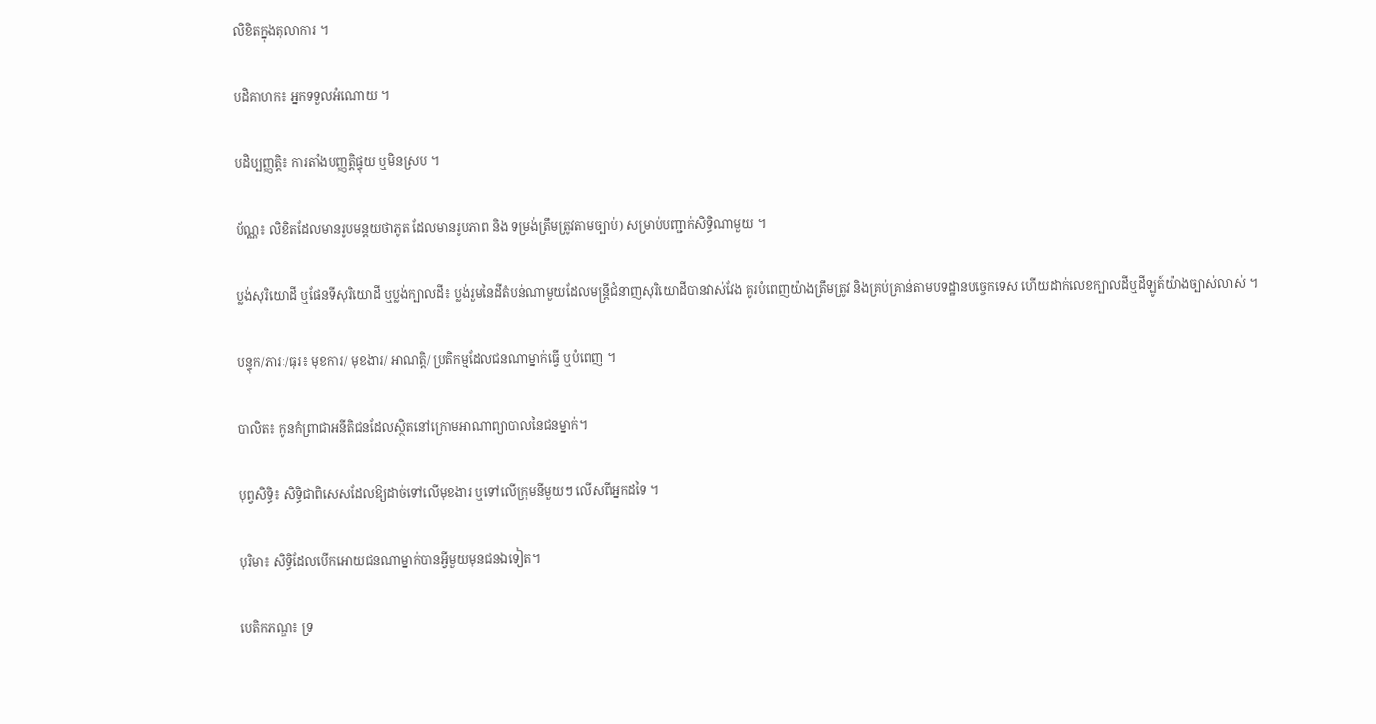លិខិតក្នុងតុលាការ ។

បដិគាហក៖ អ្នកទទួលអំណោយ ។

បដិប្បញ្ញត្តិ៖ ការតាំងបញ្ញត្តិផ្ទុយ ឬមិនស្រប ។

ប័ណ្ណ៖ លិខិតដែលមានរូបមន្តយថាភូត ដែលមានរូបភាព និង ទម្រង់ត្រឹមត្រូវតាមច្បាប់) សម្រាប់បញ្ជាក់សិទ្ធិណាមួយ ។

ប្លង់សុរិយោដី ឬផែនទីសុរិយោដី ឬប្លង់ក្បាលដី៖ ប្លង់រួមនៃដីតំបន់ណាមួយដែលមន្ត្រីជំនាញសុរិយោដីបានវាស់វែង គូរបំពេញយ៉ាងត្រឹមត្រូវ និងគ្រប់គ្រាន់តាមបទដ្ឋានបច្ចេកទេស ហើយដាក់លេខក្បាលដីឬដីឡូត៍យ៉ាងច្បាស់លាស់ ។

បន្ទុក/ភារៈ/ធុរ៖ មុខការ/ មុខងារ/ អាណត្តិ/ ប្រតិកម្មដែលជនណាម្នាក់ធ្វើ ឬបំពេញ ។

បាលិត៖ កូនកំព្រាជាអនីតិជនដែលស្ថិតនៅក្រោមអាណាព្យាបាលនៃជនម្នាក់។

បុព្វសិទ្ធិ៖ សិទ្ធិជាពិសេសដែលឱ្យដាច់ទៅលើមុខងារ ឬទៅលើក្រុមនីមួយៗ លើសពីអ្នកដទៃ ។

បុរិមា៖ សិទ្ធិដែលបើកអោយជនណាម្នាក់បានអ្វីមួយមុនជនឯទៀត។

បេតិកភណ្ឌ៖ ទ្រ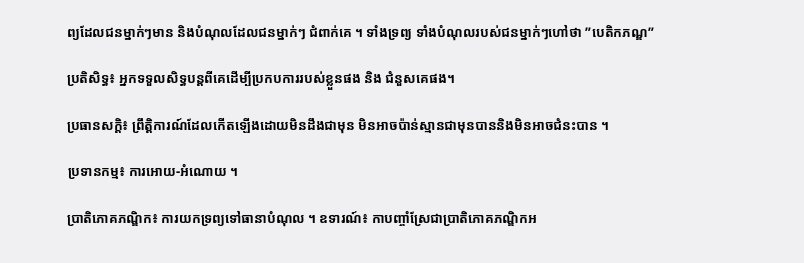ព្យដែលជនម្នាក់ៗមាន និងបំណុលដែលជនម្នាក់ៗ ជំពាក់គេ ។ ទាំងទ្រព្យ ទាំងបំណុលរបស់ជនម្នាក់ៗហៅថា ”បេតិកភណ្ឌ”

ប្រតិសិទ្ធ៖ អ្នកទទួលសិទ្ធបន្តពីគេដើម្បីប្រកបការរបស់ខ្លួនផង និង ជំនួសគេផង។

ប្រធានសក្ដិ៖ ព្រឹត្តិការណ៍ដែលកើតឡើងដោយមិនដឹងជាមុន មិនអាចប៉ាន់ស្មានជាមុនបាននិងមិនអាចជំនះបាន ។

ប្រទានកម្ម៖ ការអោយ-អំណោយ ។

ប្រាតិភោគភណ្ឌិក៖ ការយកទ្រព្យទៅធានាបំណុល ។ ឧទារណ៍៖ កាបញ្ចាំស្រែជាប្រាតិភោគភណ្ឌិកអ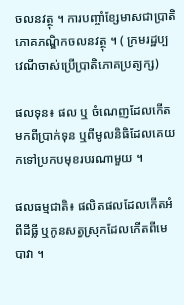ចលនវត្ថុ ។ ការបញ្ចាំខ្សែមាសជាប្រាតិភោគភណ្ឌិកចលនវត្ថុ ។ ( ក្រមរដ្ឋប្បវេណីចាស់ប្រើប្រាតិភោគប្រត្យក្ស)

ផលទុន៖ ផល ឬ ចំណេញដែលកើតមកពីប្រាក់ទុន ឬពីមូលនិធិដែលគេយកទៅប្រកបមុខរបរណាមួយ ។

ផលធម្មជាតិ៖ ផលិតផលដែលកើតអំពីដីធ្លី ឬកូនសត្វស្រុកដែលកើតពីមេបាវា ។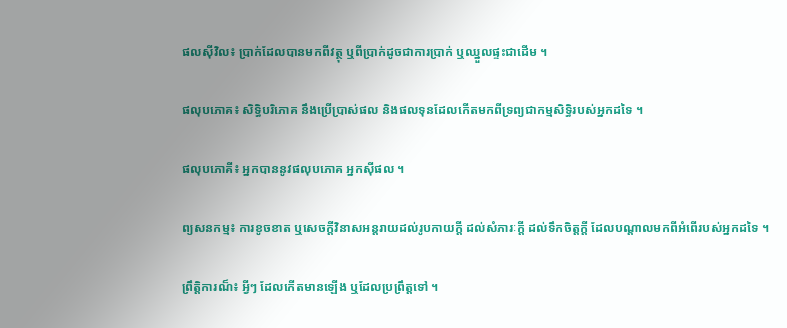ផលស៊ីវិល៖ ប្រាក់ដែលបានមកពីវត្ថុ ឬពីប្រាក់ដូចជាការប្រាក់ ឬឈ្នួលផ្ទះជាដើម ។

ផលុបភោគ៖ សិទ្ធិបរិភោគ នឹងប្រើប្រាស់ផល និងផលទុនដែលកើតមកពីទ្រព្យជាកម្មសិទ្ធិរបស់អ្នកដទៃ ។

ផលុបភោគី៖ អ្នកបាននូវផលុបភោគ អ្នកស៊ីផល ។

ព្យសនកម្ម៖ ការខូចខាត ឬសេចក្ដីវិនាសអន្តរាយដល់រូបកាយក្តី ដល់សំភារៈក្តី ដល់ទឹកចិត្តក្តី ដែលបណ្ដាលមកពីអំពើរបស់អ្នកដទៃ ។

ព្រឹត្តិការណ៏៖ អ្វីៗ ដែលកើតមានឡើង ឬដែលប្រព្រឹត្តទៅ ។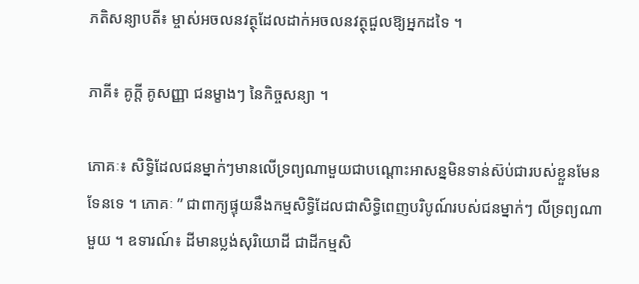ភតិសន្យាបតី៖ ម្ចាស់អចលនវត្ថុដែលដាក់អចលនវត្ថុជួលឱ្យអ្នកដទៃ ។

ភាគី៖ គូក្តី គូសញ្ញា ជនម្ខាងៗ នៃកិច្ចសន្យា ។

ភោគៈ៖ សិទ្ធិដែលជនម្នាក់ៗមានលើទ្រព្យណាមួយជាបណ្តោះអាសន្នមិនទាន់ស៊ប់ជារបស់ខ្លួនមែនទែនទេ ។ ភោគៈ ” ជាពាក្យផ្ទុយនឹងកម្មសិទ្ធិដែលជាសិទ្ធិពេញបរិបូណ៍របស់ជនម្នាក់ៗ លីទ្រព្យណាមួយ ។ ឧទារណ៍៖ ដីមានប្លង់សុរិយោដី ជាដីកម្មសិ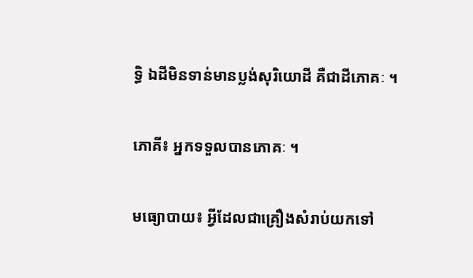ទ្ធិ ឯដីមិនទាន់មានប្លង់សុរិយោដី គឺជាដីភោគៈ ។

ភោគី៖ អ្នកទទួលបានភោគៈ ។

មធ្យោបាយ៖ អ្វីដែលជាគ្រឿងសំរាប់យកទៅ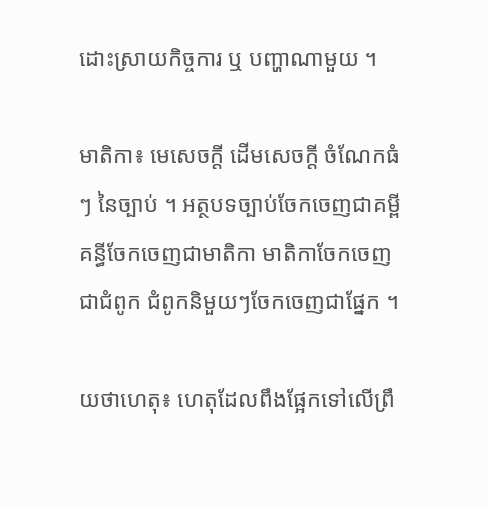ដោះស្រាយកិច្ចការ ឬ បញ្ហាណាមួយ ។

មាតិកា៖ មេសេចក្តី ដើមសេចក្តី ចំណែកធំៗ នៃច្បាប់ ។ អត្ថបទច្បាប់ចែកចេញជាគម្ពី គន្ធីចែកចេញជាមាតិកា មាតិកាចែកចេញជាជំពូក ជំពូកនិមួយៗចែកចេញជាផ្នែក ។

យថាហេតុ៖ ហេតុដែលពឹងផ្អែកទៅលើព្រឹ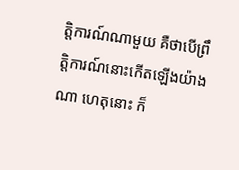ត្តិការណ៍ណាមួយ គឺថាបើព្រឹត្តិការណ៍នោះកើតឡើងយ៉ាងណា ហេតុនោះ ក៏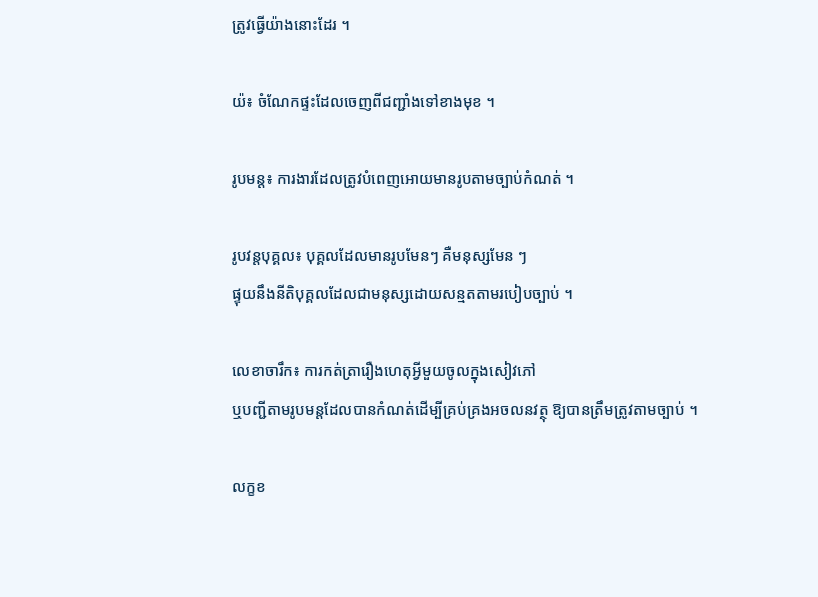ត្រូវធ្វើយ៉ាងនោះដែរ ។

យ៉៖ ចំណែកផ្ទះដែលចេញពីជញ្ជាំងទៅខាងមុខ ។

រូបមន្ត៖ ការងារដែលត្រូវបំពេញអោយមានរូបតាមច្បាប់កំណត់ ។

រូបវន្តបុគ្គល៖ បុគ្គលដែលមានរូបមែនៗ គឺមនុស្សមែន ៗ
ផ្ទុយនឹងនីតិបុគ្គលដែលជាមនុស្សដោយសន្មតតាមរបៀបច្បាប់ ។

លេខាចារឹក៖ ការកត់ត្រារឿងហេតុអ្វីមួយចូលក្នុងសៀវភៅ
ឬបញ្ជីតាមរូបមន្តដែលបានកំណត់ដើម្បីគ្រប់គ្រងអចលនវត្ថុ ឱ្យបានត្រឹមត្រូវតាមច្បាប់ ។

លក្ខខ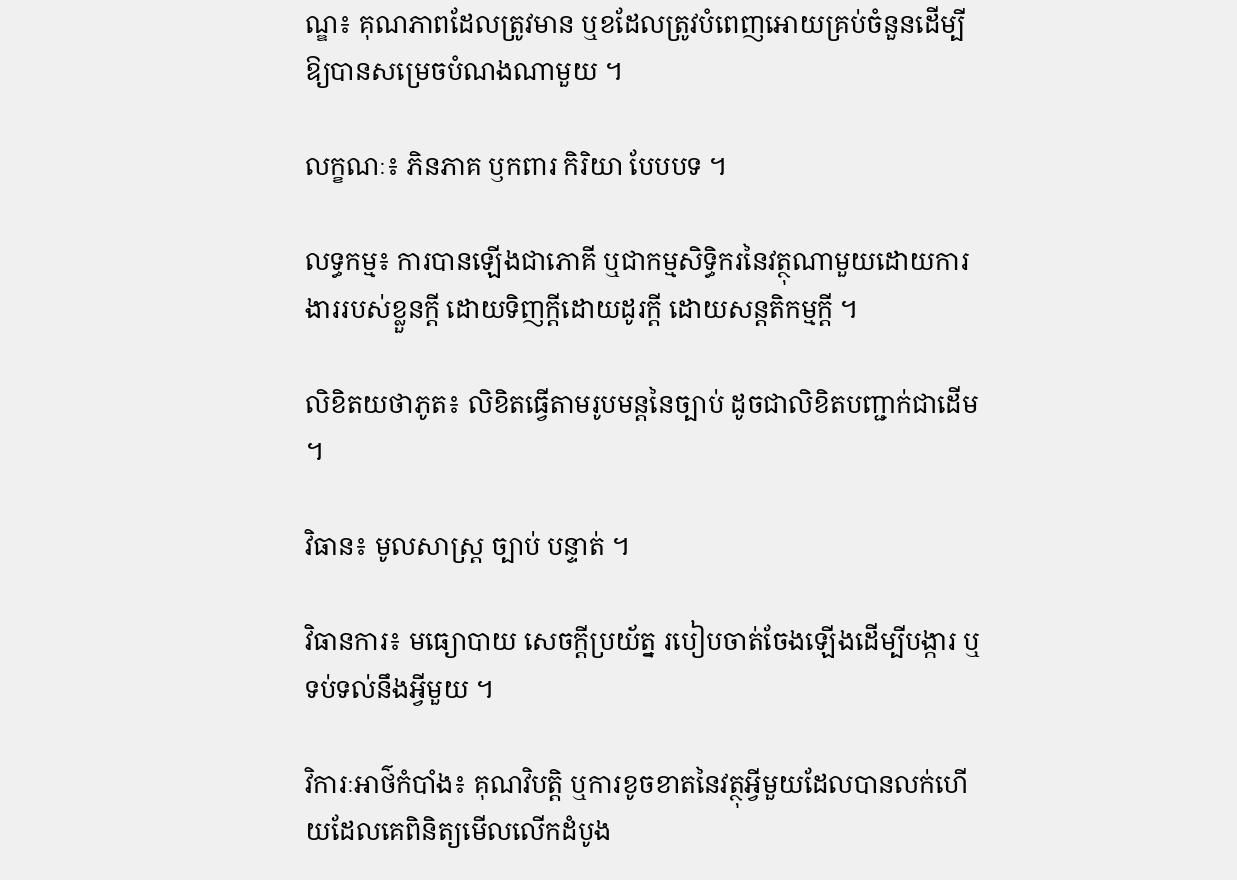ណ្ឌ៖ គុណភាពដែលត្រូវមាន ឬខដែលត្រូវបំពេញអោយគ្រប់ចំនួនដើម្បីឱ្យបានសម្រេចបំណងណាមួយ ។

លក្ខណៈ៖ ភិនភាគ ឫកពារ កិរិយា បែបបទ ។

លទ្ធកម្ម៖ ការបានឡើងជាភោគី ឬជាកម្មសិទ្ធិករនៃវត្ថុណាមួយដោយការងាររបស់ខ្លួនក្តី ដោយទិញក្តីដោយដូរក្តី ដោយសន្តតិកម្មក្តី ។

លិខិតយថាភូត៖ លិខិតធ្វើតាមរូបមន្តនៃច្បាប់ ដូចជាលិខិតបញ្ជាក់ជាដើម ។

វិធាន៖ មូលសាស្ត្រ ច្បាប់ បន្ទាត់ ។

វិធានការ៖ មធ្យោបាយ សេចក្តីប្រយ័ត្ន របៀបចាត់ចែងឡើងដើម្បីបង្ការ ឬទប់ទល់នឹងអ្វីមួយ ។

វិការៈអាថ៌កំបាំង៖ គុណវិបត្តិ ឬការខូចខាតនៃវត្ថុអ្វីមួយដែលបានលក់ហើយដែលគេពិនិត្យមើលលើកដំបូង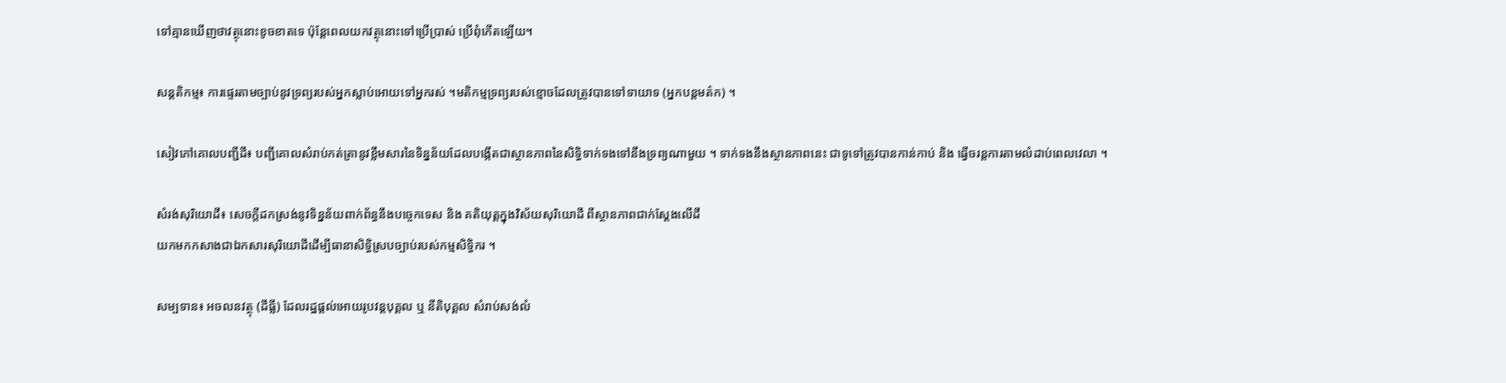ទៅគ្មានឃើញថាវត្ថុនោះខូចខាតទេ ប៉ុន្តែពេលយកវត្ថុនោះទៅប្រើប្រាស់ ប្រើពុំកើតឡើយ។

សន្តតិកម្ម៖ ការផ្ទេរតាមច្បាប់នូវទ្រព្យរបស់អ្នកស្លាប់អោយទៅអ្នករស់ ។មតិកម្មទ្រព្យរបស់ខ្មោចដែលត្រូវបានទៅទាយាទ (អ្នកបន្តមត៌ក) ។

សៀវភៅគោលបញ្ជីដី៖ បញ្ជីគោលសំរាប់កត់ត្រានូវខ្លឹមសារនៃទិន្នន័យដែលបង្កើតជាស្ថានភាពនៃសិទ្ធិទាក់ទងទៅនឹងទ្រព្យណាមួយ ។ ទាក់ទងនឹងស្ថានភាពនេះ ជាទូទៅត្រូវបានកាន់កាប់ និង ធ្វើចរន្តការតាមលំដាប់ពេលវេលា ។

សំរង់សុរិយោដី៖ សេចក្តីដកស្រង់នូវទិន្នន័យពាក់ព័ន្ធនឹងបច្ចេកទេស និង គតិយុត្តក្នុងវិស័យសុរិយោដី ពីស្ថានភាពជាក់ស្តែងលើដី
យកមកកសាងជាឯកសារសុរិយោដីដើម្បីធានាសិទ្ធិស្របច្បាប់របស់កម្មសិទ្ធិករ ។

សម្បទាន៖ អចលនវត្ថុ (ដីធ្លី) ដែលរដ្ឋផ្តល់អោយរូបវន្តបុគ្គល ឬ នីតិបុគ្គល សំរាប់សង់លំ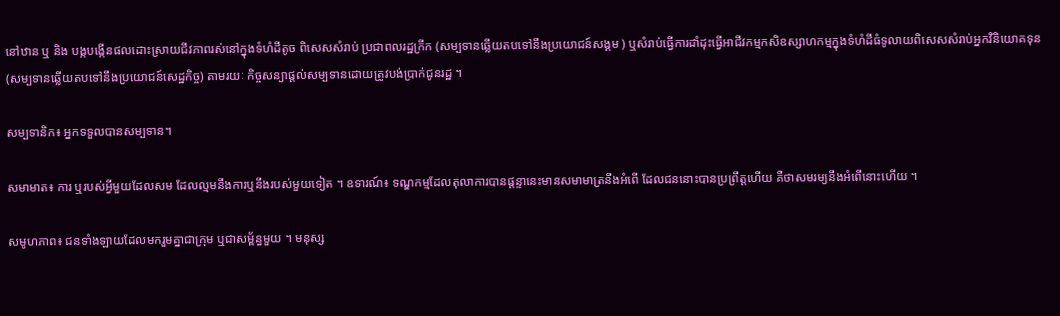នៅឋាន ឬ និង បង្កបង្កើនផលដោះស្រាយជីវភាពរស់នៅក្នុងទំហំដីតូច ពិសេសសំរាប់ ប្រជាពលរដ្ឋក្រីក (សម្បទានឆ្លើយតបទៅនឹងប្រយោជន៍សង្គម ) ឬសំរាប់ធ្វើការដាំដុះធ្វើអាជីវកម្មកសិឧស្សាហកម្មក្នុងទំហំដីធំទូលាយពិសេសសំរាប់អ្នកវិនិយោគទុន(សម្បទានឆ្លើយតបទៅនឹងប្រយោជន៍សេដ្ឋកិច្ច) តាមរយៈ កិច្ចសន្យាផ្តល់សម្បទានដោយត្រូវបង់ប្រាក់ជូនរដ្ឋ ។

សម្បទានិក៖ អ្នកទទួលបានសម្បទាន។

សមាមាត៖ ការ ឬរបស់អ្វីមួយដែលសម ដែលល្មមនឹងការឬនឹងរបស់មួយទៀត ។ ឧទារណ៍៖ ទណ្ឌកម្មដែលតុលាការបានផ្តន្ទានេះមានសមាមាត្រនឹងអំពើ ដែលជននោះបានប្រព្រឹត្តហើយ គឺថាសមរម្យនឹងអំពើនោះហើយ ។

សមូហភាព៖ ជនទាំងឡាយដែលមករួមគ្នាជាក្រុម ឬជាសម្ព័ន្ធមួយ ។ មនុស្ស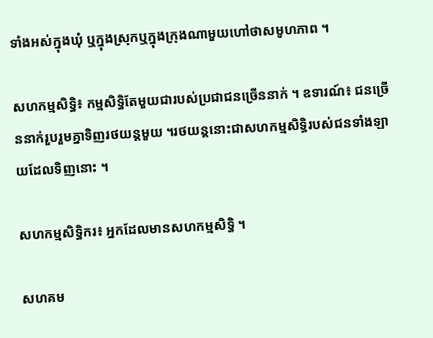ទាំងអស់ក្នុងឃុំ ឬក្នុងស្រុកឬក្នុងក្រុងណាមួយហៅថាសមូហភាព ។

សហកម្មសិទ្ធិ៖ កម្មសិទ្ធិតែមួយជារបស់ប្រជាជនច្រើននាក់ ។ ឧទារណ៍៖ ជនច្រើននាក់រួបរួមគ្នាទិញរថយន្តមួយ ។រថយន្តនោះជាសហកម្មសិទ្ធិរបស់ជនទាំងឡាយដែលទិញនោះ ។

សហកម្មសិទ្ធិករ៖ អ្នកដែលមានសហកម្មសិទ្ធិ ។

សហគម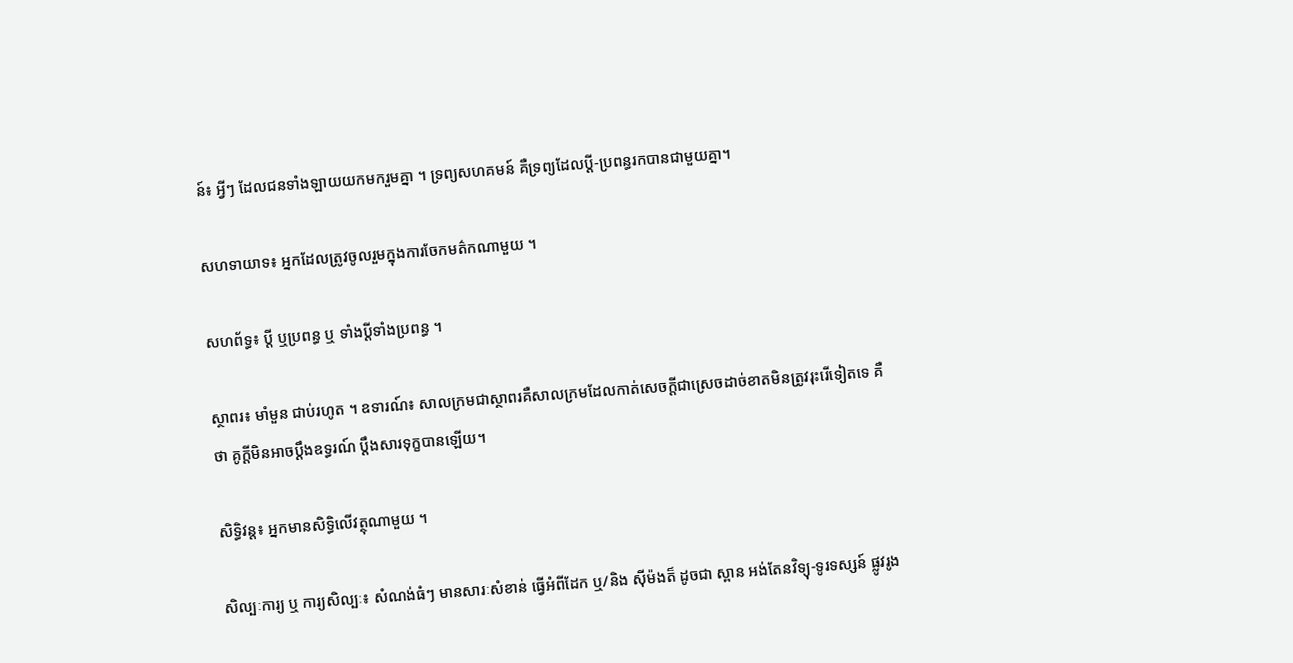ន៍៖ អ្វីៗ ដែលជនទាំងឡាយយកមករួមគ្នា ។ ទ្រព្យសហគមន៍ គឺទ្រព្យដែលប្ដី-ប្រពន្ធរកបានជាមួយគ្នា។

សហទាយាទ៖ អ្នកដែលត្រូវចូលរួមក្នុងការចែកមត៌កណាមួយ ។

សហព័ទ្ធ៖ ប្តី ឬប្រពន្ធ ឬ ទាំងប្ដីទាំងប្រពន្ធ ។

ស្ថាពរ៖ មាំមួន ជាប់រហូត ។ ឧទារណ៍៖ សាលក្រមជាស្ថាពរគឺសាលក្រមដែលកាត់សេចក្ដីជាស្រេចដាច់ខាតមិនត្រូវរុះរើទៀតទេ គឺថា គូក្ដីមិនអាចប្តឹងឧទ្ធរណ៍ ប្តឹងសារទុក្ខបានឡើយ។

សិទ្ធិវន្ត៖ អ្នកមានសិទ្ធិលើវត្ថុណាមួយ ។

សិល្បៈការ្យ ឬ ការ្យសិល្បៈ៖ សំណង់ធំៗ មានសារៈសំខាន់ ធ្វើអំពីដែក ឬ/និង ស៊ីម៉ងត៏ ដូចជា ស្ពាន អង់តែនវិទ្យុ-ទូរទស្សន៍ ផ្លូវរូង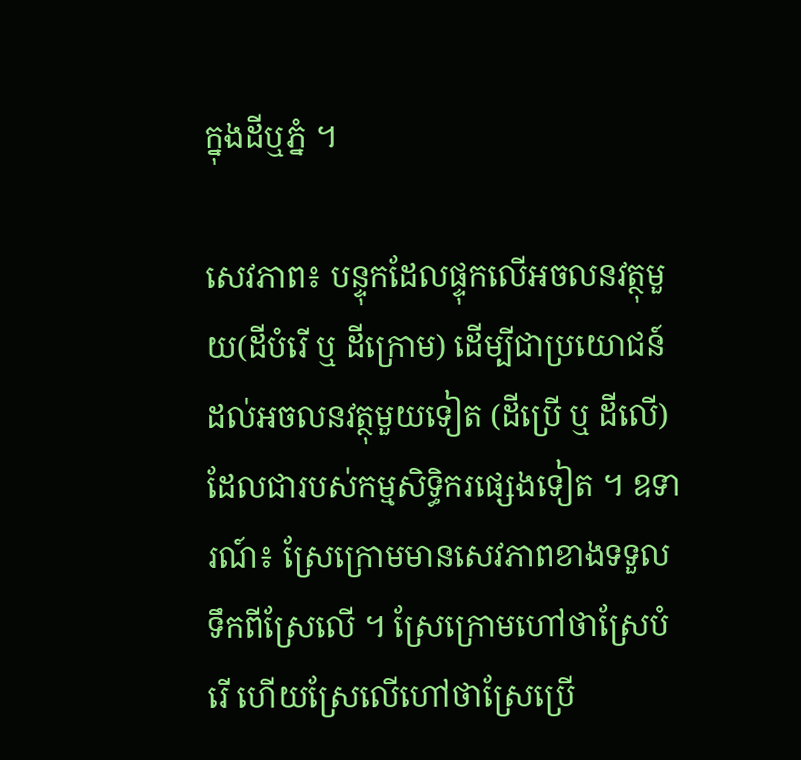ក្នុងដីឬភ្នំ ។

សេវភាព៖ បន្ទុកដែលផ្ទុកលើអចលនវត្ថុមួយ(ដីបំរើ ឬ ដីក្រោម) ដើម្បីជាប្រយោជន៍ដល់អចលនវត្ថុមួយទៀត (ដីប្រើ ឬ ដីលើ) ដែលជារបស់កម្មសិទ្ធិករផ្សេងទៀត ។ ឧទារណ៍៖ ស្រែក្រោមមានសេវភាពខាងទទួលទឹកពីស្រែលើ ។ ស្រែក្រោមហៅថាស្រែបំរើ ហើយស្រែលើហៅថាស្រែប្រើ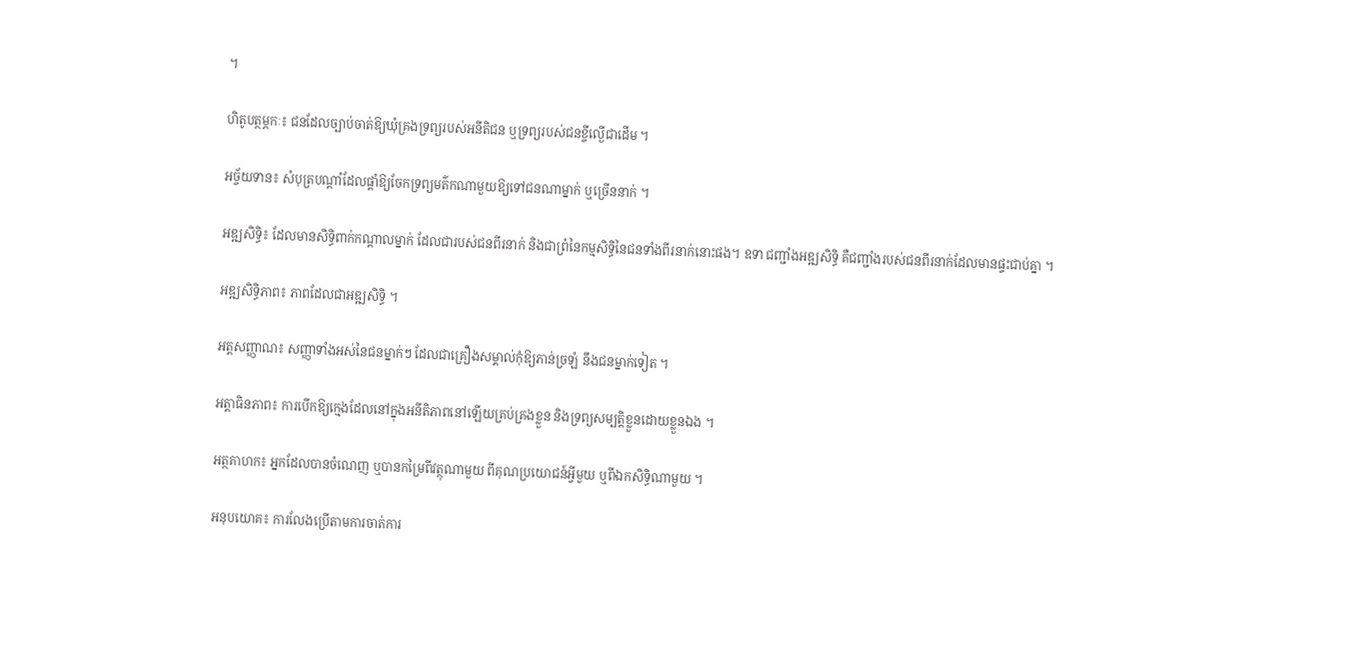។

ហិតូបត្ថម្ភកៈ៖ ជនដែលច្បាប់ចាត់ឱ្យឃុំគ្រងទ្រព្យរបស់អនីតិជន ឬទ្រព្យរបស់ជនខ្ចីល្ងើជាដើម ។

អច្ច័យទាន៖ សំបុត្របណ្តាំដែលផ្តាំឱ្យចែកទ្រព្យមត៌កណាមួយឱ្យទៅជនណាម្នាក់ ឬច្រើននាក់ ។

អឌ្ឍសិទ្ធិ៖ ដែលមានសិទ្ធិពាក់កណ្ដាលម្នាក់ ដែលជារបស់ជនពីរនាក់ និងជាព្រំនៃកម្មសិទ្ធិនៃជនទាំងពីរនាក់នោះផង។ ឧទា ជញ្ជាំងអឌ្ឍសិទ្ធិ គឺជញ្ជាំងរបស់ជនពីរនាក់ដែលមានផ្ទះជាប់គ្នា ។

អឌ្ឍសិទ្ធិភាព៖ ភាពដែលជាអឌ្ឍសិទ្ធិ ។

អត្តសញ្ញាណ៖ សញ្ញាទាំងអស់នៃជនម្នាក់ៗ ដែលជាគ្រឿងសម្គាល់កុំឱ្យភាន់ច្រឡំ នឹងជនម្នាក់ទៀត ។

អត្តាធិនភាព៖ ការបើកឱ្យក្មេងដែលនៅក្នុងអនីតិភាពនៅឡើយគ្រប់គ្រងខ្លួន និងទ្រព្យសម្បត្តិខ្លួនដោយខ្លួនឯង ។

អត្ថគាហក៖ អ្នកដែលបានចំណេញ ឬបានកម្រៃពីវត្ថុណាមួយ ពីគុណប្រយោជន៍អ្វីមួយ ឬពីឯកសិទ្ធិណាមួយ ។

អនុបយោគ៖ ការលែងប្រើតាមការចាត់ការ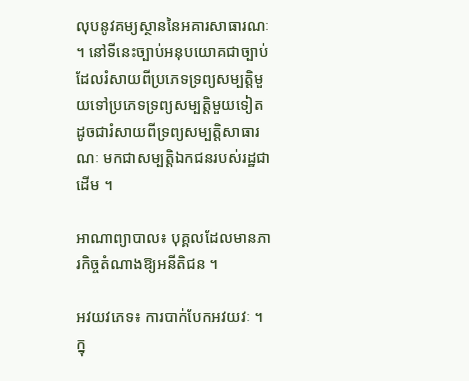លុបនូវគម្យស្ថាននៃអគារសាធារណៈ ។ នៅទីនេះច្បាប់អនុបយោគជាច្បាប់ដែលរំសាយពីប្រភេទទ្រព្យសម្បត្តិមួយទៅប្រភេទទ្រព្យសម្បត្តិមួយទៀត ដូចជារំសាយពីទ្រព្យសម្បត្តិសាធារណៈ មកជាសម្បត្តិឯកជនរបស់រដ្ឋជាដើម ។

អាណាព្យាបាល៖ បុគ្គលដែលមានភារកិច្ចតំណាងឱ្យអនីតិជន ។

អវយវភេទ៖ ការបាក់បែកអវយវៈ ។ ក្នុ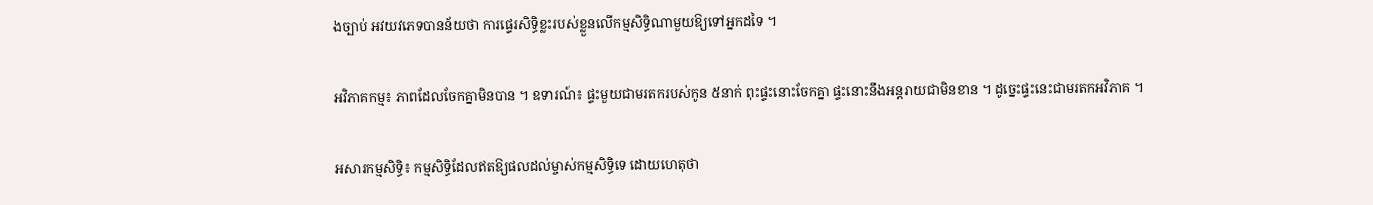ងច្បាប់ អវយវភេទបានន័យថា ការផ្ទេរសិទ្ធិខ្លះរបស់ខ្លួនលើកម្មសិទ្ធិណាមួយឱ្យទៅអ្នកដទៃ ។

អវិភាគកម្ម៖ ភាពដែលចែកគ្នាមិនបាន ។ ឧទារណ៍៖ ផ្ទះមួយជាមរតករបស់កូន ៥នាក់ ពុះផ្ទះនោះចែកគ្នា ផ្ទះនោះនឹងអន្តរាយជាមិនខាន ។ ដូច្នេះផ្ទះនេះជាមរតកអវិភាគ ។

អសារកម្មសិទ្ធិ៖ កម្មសិទ្ធិដែលឥតឱ្យផលដល់ម្ចាស់កម្មសិទ្ធិទេ ដោយហេតុថា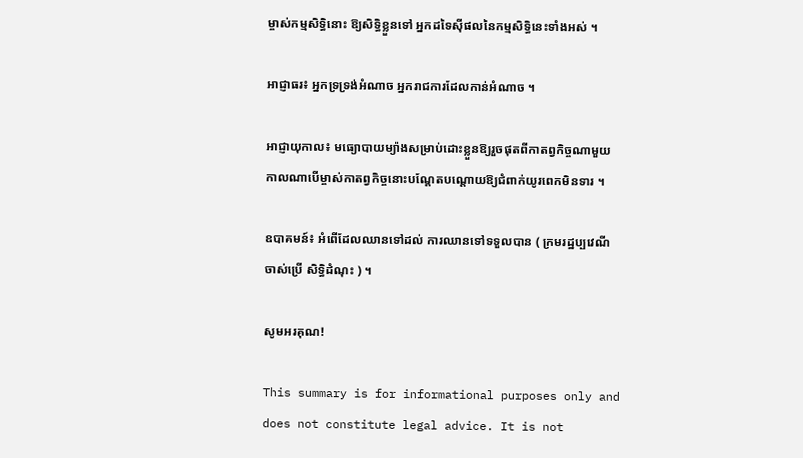ម្ចាស់កម្មសិទ្ធិនោះ ឱ្យសិទ្ធិខ្លួនទៅ អ្នកដទៃស៊ីផលនៃកម្មសិទ្ធិនេះទាំងអស់ ។

អាជ្ញាធរ៖ អ្នកទ្រទ្រង់អំណាច អ្នករាជការដែលកាន់អំណាច ។

អាជ្ញាយុកាល៖ មធ្យោបាយម្យ៉ាងសម្រាប់ដោះខ្លួនឱ្យរួចផុតពីកាតព្វកិច្ចណាមួយ កាលណាបើម្ចាស់កាតព្វកិច្ចនោះបណ្ដែតបណ្ដោយឱ្យជំពាក់យូរពេកមិនទារ ។

ឧបាគមន៍៖ អំពើដែលឈានទៅដល់ ការឈានទៅទទួលបាន ( ក្រមរដ្ឋប្បវេណីចាស់ប្រើ សិទ្ធិដំណុះ ) ។

សូមអរគុណ!

This summary is for informational purposes only and does not constitute legal advice. It is not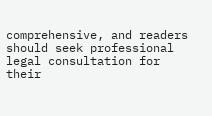comprehensive, and readers should seek professional legal consultation for their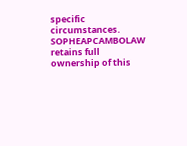specific circumstances. SOPHEAPCAMBOLAW retains full ownership of this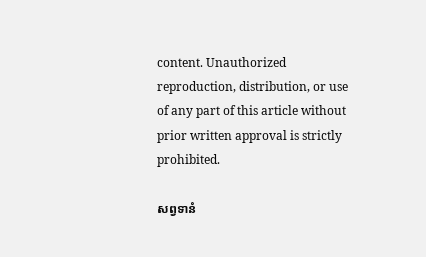content. Unauthorized reproduction, distribution, or use of any part of this article without prior written approval is strictly prohibited.

សព្វទានំ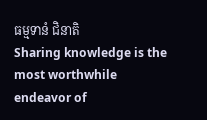ធម្មទានំ ជិនាតិ
Sharing knowledge is the most worthwhile endeavor of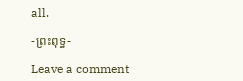all.

-ព្រះពុទ្ធ-

Leave a comment